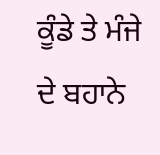ਕੂੰਡੇ ਤੇ ਮੰਜੇ ਦੇ ਬਹਾਨੇ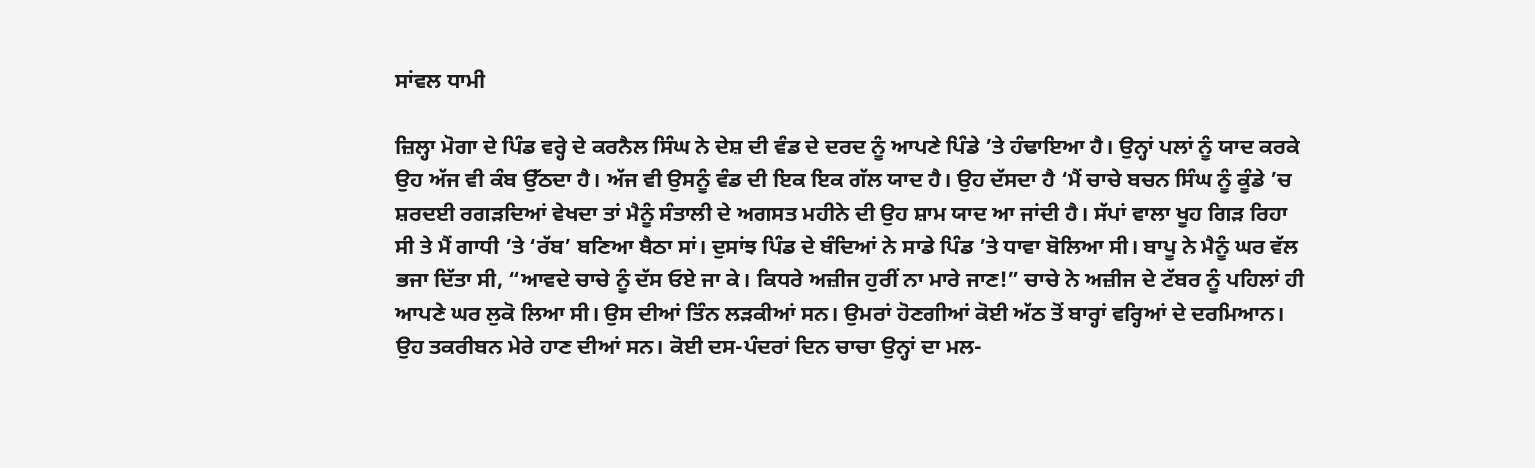ਸਾਂਵਲ ਧਾਮੀ

ਜ਼ਿਲ੍ਹਾ ਮੋਗਾ ਦੇ ਪਿੰਡ ਵਰ੍ਹੇ ਦੇ ਕਰਨੈਲ ਸਿੰਘ ਨੇ ਦੇਸ਼ ਦੀ ਵੰਡ ਦੇ ਦਰਦ ਨੂੰ ਆਪਣੇ ਪਿੰਡੇ ’ਤੇ ਹੰਢਾਇਆ ਹੈ। ਉਨ੍ਹਾਂ ਪਲਾਂ ਨੂੰ ਯਾਦ ਕਰਕੇ ਉਹ ਅੱਜ ਵੀ ਕੰਬ ਉੱਠਦਾ ਹੈ। ਅੱਜ ਵੀ ਉਸਨੂੰ ਵੰਡ ਦੀ ਇਕ ਇਕ ਗੱਲ ਯਾਦ ਹੈ। ਉਹ ਦੱਸਦਾ ਹੈ ‘ਮੈਂ ਚਾਚੇ ਬਚਨ ਸਿੰਘ ਨੂੰ ਕੂੰਡੇ ’ਚ ਸ਼ਰਦਈ ਰਗੜਦਿਆਂ ਵੇਖਦਾ ਤਾਂ ਮੈਨੂੰ ਸੰਤਾਲੀ ਦੇ ਅਗਸਤ ਮਹੀਨੇ ਦੀ ਉਹ ਸ਼ਾਮ ਯਾਦ ਆ ਜਾਂਦੀ ਹੈ। ਸੱਪਾਂ ਵਾਲਾ ਖੂਹ ਗਿੜ ਰਿਹਾ ਸੀ ਤੇ ਮੈਂ ਗਾਧੀ ’ਤੇ ‘ਰੱਬ’ ਬਣਿਆ ਬੈਠਾ ਸਾਂ। ਦੁਸਾਂਝ ਪਿੰਡ ਦੇ ਬੰਦਿਆਂ ਨੇ ਸਾਡੇ ਪਿੰਡ ’ਤੇ ਧਾਵਾ ਬੋਲਿਆ ਸੀ। ਬਾਪੂ ਨੇ ਮੈਨੂੰ ਘਰ ਵੱਲ ਭਜਾ ਦਿੱਤਾ ਸੀ, “ਆਵਦੇ ਚਾਚੇ ਨੂੰ ਦੱਸ ਓਏ ਜਾ ਕੇ। ਕਿਧਰੇ ਅਜ਼ੀਜ ਹੁਰੀਂ ਨਾ ਮਾਰੇ ਜਾਣ!” ਚਾਚੇ ਨੇ ਅਜ਼ੀਜ ਦੇ ਟੱਬਰ ਨੂੰ ਪਹਿਲਾਂ ਹੀ ਆਪਣੇ ਘਰ ਲੁਕੋ ਲਿਆ ਸੀ। ਉਸ ਦੀਆਂ ਤਿੰਨ ਲੜਕੀਆਂ ਸਨ। ਉਮਰਾਂ ਹੋਣਗੀਆਂ ਕੋਈ ਅੱਠ ਤੋਂ ਬਾਰ੍ਹਾਂ ਵਰ੍ਹਿਆਂ ਦੇ ਦਰਮਿਆਨ। ਉਹ ਤਕਰੀਬਨ ਮੇਰੇ ਹਾਣ ਦੀਆਂ ਸਨ। ਕੋਈ ਦਸ-ਪੰਦਰਾਂ ਦਿਨ ਚਾਚਾ ਉਨ੍ਹਾਂ ਦਾ ਮਲ-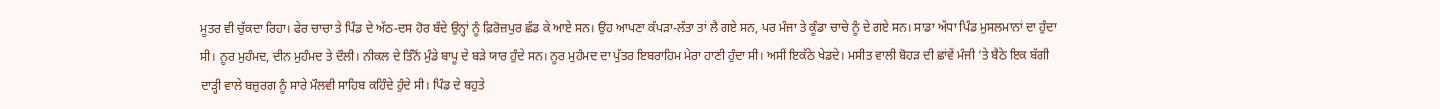ਮੂਤਰ ਵੀ ਚੁੱਕਦਾ ਰਿਹਾ। ਫੇਰ ਚਾਚਾ ਤੇ ਪਿੰਡ ਦੇ ਅੱਠ-ਦਸ ਹੋਰ ਬੰਦੇ ਉਨ੍ਹਾਂ ਨੂੰ ਫ਼ਿਰੋਜ਼ਪੁਰ ਛੱਡ ਕੇ ਆਏ ਸਨ। ਉਹ ਆਪਣਾ ਕੱਪੜਾ-ਲੱਤਾ ਤਾਂ ਲੈ ਗਏ ਸਨ, ਪਰ ਮੰਜਾ ਤੇ ਕੂੰਡਾ ਚਾਚੇ ਨੂੰ ਦੇ ਗਏ ਸਨ। ਸਾਡਾ ਅੱਧਾ ਪਿੰਡ ਮੁਸਲਮਾਨਾਂ ਦਾ ਹੁੰਦਾ ਸੀ। ਨੂਰ ਮੁਹੰਮਦ, ਦੀਨ ਮੁਹੰਮਦ ਤੇ ਦੌਲੀ। ਨੀਕਲ ਦੇ ਤਿੰਨੋਂ ਮੁੰਡੇ ਬਾਪੂ ਦੇ ਬੜੇ ਯਾਰ ਹੁੰਦੇ ਸਨ। ਨੂਰ ਮੁਹੰਮਦ ਦਾ ਪੁੱਤਰ ਇਬਰਾਹਿਮ ਮੇਰਾ ਹਾਣੀ ਹੁੰਦਾ ਸੀ। ਅਸੀਂ ਇਕੱਠੇ ਖੇਡਦੇ। ਮਸੀਤ ਵਾਲੀ ਬੋਹੜ ਦੀ ਛਾਂਵੇਂ ਮੰਜੀ ’ਤੇ ਬੈਠੇ ਇਕ ਬੱਗੀ ਦਾੜ੍ਹੀ ਵਾਲੇ ਬਜ਼ੁਰਗ ਨੂੰ ਸਾਰੇ ਮੌਲਵੀ ਸਾਹਿਬ ਕਹਿੰਦੇ ਹੁੰਦੇ ਸੀ। ਪਿੰਡ ਦੇ ਬਹੁਤੇ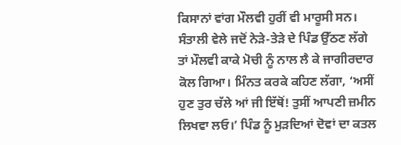ਕਿਸਾਨਾਂ ਵਾਂਗ ਮੌਲਵੀ ਹੁਰੀਂ ਵੀ ਮਾਰੂਸੀ ਸਨ। ਸੰਤਾਲੀ ਵੇਲੇ ਜਦੋਂ ਨੇੜੇ-ਤੇੜੇ ਦੇ ਪਿੰਡ ਉੱਠਣ ਲੱਗੇ ਤਾਂ ਮੌਲਵੀ ਕਾਕੇ ਮੋਚੀ ਨੂੰ ਨਾਲ ਲੈ ਕੇ ਜਾਗੀਰਦਾਰ ਕੋਲ ਗਿਆ। ਮਿੰਨਤ ਕਰਕੇ ਕਹਿਣ ਲੱਗਾ, ‘ਅਸੀਂ ਹੁਣ ਤੁਰ ਚੱਲੇ ਆਂ ਜੀ ਇੱਥੋਂ! ਤੁਸੀਂ ਆਪਣੀ ਜ਼ਮੀਨ ਲਿਖਵਾ ਲਓ।’ ਪਿੰਡ ਨੂੰ ਮੁੜਦਿਆਂ ਦੋਵਾਂ ਦਾ ਕਤਲ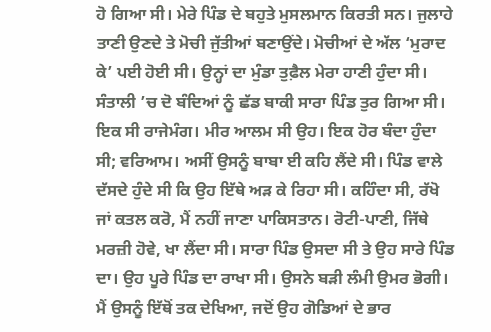ਹੋ ਗਿਆ ਸੀ। ਮੇਰੇ ਪਿੰਡ ਦੇ ਬਹੁਤੇ ਮੁਸਲਮਾਨ ਕਿਰਤੀ ਸਨ। ਜੁਲਾਹੇ ਤਾਣੀ ਉਣਦੇ ਤੇ ਮੋਚੀ ਜੁੱਤੀਆਂ ਬਣਾਉਂਦੇ। ਮੋਚੀਆਂ ਦੇ ਅੱਲ ‘ਮੁਰਾਦ ਕੇ’ ਪਈ ਹੋਈ ਸੀ। ਉਨ੍ਹਾਂ ਦਾ ਮੁੰਡਾ ਤੁਫ਼ੈਲ ਮੇਰਾ ਹਾਣੀ ਹੁੰਦਾ ਸੀ। ਸੰਤਾਲੀ ’ਚ ਦੋ ਬੰਦਿਆਂ ਨੂੰ ਛੱਡ ਬਾਕੀ ਸਾਰਾ ਪਿੰਡ ਤੁਰ ਗਿਆ ਸੀ। ਇਕ ਸੀ ਰਾਜੇਮੰਗ। ਮੀਰ ਆਲਮ ਸੀ ਉਹ। ਇਕ ਹੋਰ ਬੰਦਾ ਹੁੰਦਾ ਸੀ; ਵਰਿਆਮ। ਅਸੀਂ ਉਸਨੂੰ ਬਾਬਾ ਈ ਕਹਿ ਲੈਂਦੇ ਸੀ। ਪਿੰਡ ਵਾਲੇ ਦੱਸਦੇ ਹੁੰਦੇ ਸੀ ਕਿ ਉਹ ਇੱਥੇ ਅੜ ਕੇ ਰਿਹਾ ਸੀ। ਕਹਿੰਦਾ ਸੀ, ਰੱਖੋ ਜਾਂ ਕਤਲ ਕਰੋ, ਮੈਂ ਨਹੀਂ ਜਾਣਾ ਪਾਕਿਸਤਾਨ। ਰੋਟੀ-ਪਾਣੀ, ਜਿੱਥੇ ਮਰਜ਼ੀ ਹੋਵੇ, ਖਾ ਲੈਂਦਾ ਸੀ। ਸਾਰਾ ਪਿੰਡ ਉਸਦਾ ਸੀ ਤੇ ਉਹ ਸਾਰੇ ਪਿੰਡ ਦਾ। ਉਹ ਪੂਰੇ ਪਿੰਡ ਦਾ ਰਾਖਾ ਸੀ। ਉਸਨੇ ਬੜੀ ਲੰਮੀ ਉਮਰ ਭੋਗੀ। ਮੈਂ ਉਸਨੂੰ ਇੱਥੋਂ ਤਕ ਦੇਖਿਆ, ਜਦੋਂ ਉਹ ਗੋਡਿਆਂ ਦੇ ਭਾਰ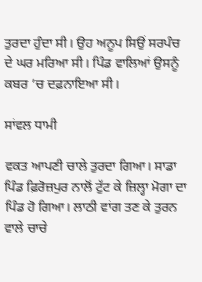ਤੁਰਦਾ ਹੁੰਦਾ ਸੀ। ਉਹ ਅਨੂਪ ਸਿਉਂ ਸਰਪੰਚ ਦੇ ਘਰ ਮਰਿਆ ਸੀ। ਪਿੰਡ ਵਾਲਿਆਂ ਉਸਨੂੰ ਕਬਰ ’ਚ ਦਫ਼ਨਾਇਆ ਸੀ।

ਸਾਂਵਲ ਧਾਮੀ

ਵਕਤ ਆਪਣੀ ਚਾਲੇ ਤੁਰਦਾ ਗਿਆ। ਸਾਡਾ ਪਿੰਡ ਫ਼ਿਰੋਜ਼ਪੁਰ ਨਾਲੋਂ ਟੁੱਟ ਕੇ ਜ਼ਿਲ੍ਹਾ ਮੋਗਾ ਦਾ ਪਿੰਡ ਹੋ ਗਿਆ। ਲਾਠੀ ਵਾਂਗ ਤਣ ਕੇ ਤੁਰਨ ਵਾਲੇ ਚਾਚੇ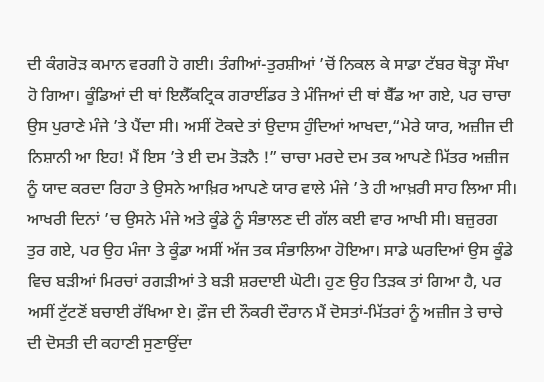ਦੀ ਕੰਗਰੋੜ ਕਮਾਨ ਵਰਗੀ ਹੋ ਗਈ। ਤੰਗੀਆਂ-ਤੁਰਸ਼ੀਆਂ ’ਚੋਂ ਨਿਕਲ ਕੇ ਸਾਡਾ ਟੱਬਰ ਥੋੜ੍ਹਾ ਸੌਖਾ ਹੋ ਗਿਆ। ਕੂੰਡਿਆਂ ਦੀ ਥਾਂ ਇਲੈੱਕਟ੍ਰਿਕ ਗਰਾਈਂਡਰ ਤੇ ਮੰਜਿਆਂ ਦੀ ਥਾਂ ਬੈੱਡ ਆ ਗਏ, ਪਰ ਚਾਚਾ ਉਸ ਪੁਰਾਣੇ ਮੰਜੇ ’ਤੇ ਪੈਂਦਾ ਸੀ। ਅਸੀਂ ਟੋਕਦੇ ਤਾਂ ਉਦਾਸ ਹੁੰਦਿਆਂ ਆਖਦਾ,“ਮੇਰੇ ਯਾਰ, ਅਜ਼ੀਜ ਦੀ ਨਿਸ਼ਾਨੀ ਆ ਇਹ! ਮੈਂ ਇਸ ’ਤੇ ਈ ਦਮ ਤੋੜਨੈ !” ਚਾਚਾ ਮਰਦੇ ਦਮ ਤਕ ਆਪਣੇ ਮਿੱਤਰ ਅਜ਼ੀਜ ਨੂੰ ਯਾਦ ਕਰਦਾ ਰਿਹਾ ਤੇ ਉਸਨੇ ਆਖ਼ਿਰ ਆਪਣੇ ਯਾਰ ਵਾਲੇ ਮੰਜੇ ’ਤੇ ਹੀ ਆਖ਼ਰੀ ਸਾਹ ਲਿਆ ਸੀ। ਆਖਰੀ ਦਿਨਾਂ ’ਚ ਉਸਨੇ ਮੰਜੇ ਅਤੇ ਕੂੰਡੇ ਨੂੰ ਸੰਭਾਲਣ ਦੀ ਗੱਲ ਕਈ ਵਾਰ ਆਖੀ ਸੀ। ਬਜ਼ੁਰਗ ਤੁਰ ਗਏ, ਪਰ ਉਹ ਮੰਜਾ ਤੇ ਕੂੰਡਾ ਅਸੀਂ ਅੱਜ ਤਕ ਸੰਭਾਲਿਆ ਹੋਇਆ। ਸਾਡੇ ਘਰਦਿਆਂ ਉਸ ਕੂੰਡੇ ਵਿਚ ਬੜੀਆਂ ਮਿਰਚਾਂ ਰਗੜੀਆਂ ਤੇ ਬੜੀ ਸ਼ਰਦਾਈ ਘੋਟੀ। ਹੁਣ ਉਹ ਤਿੜਕ ਤਾਂ ਗਿਆ ਹੈ, ਪਰ ਅਸੀਂ ਟੁੱਟਣੋਂ ਬਚਾਈ ਰੱਖਿਆ ਏ। ਫ਼ੌਜ ਦੀ ਨੌਕਰੀ ਦੌਰਾਨ ਮੈਂ ਦੋਸਤਾਂ-ਮਿੱਤਰਾਂ ਨੂੰ ਅਜ਼ੀਜ ਤੇ ਚਾਚੇ ਦੀ ਦੋਸਤੀ ਦੀ ਕਹਾਣੀ ਸੁਣਾਉਂਦਾ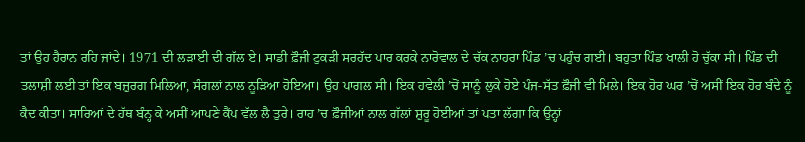ਤਾਂ ਉਹ ਹੈਰਾਨ ਰਹਿ ਜਾਂਦੇ। 1971 ਦੀ ਲੜਾਈ ਦੀ ਗੱਲ ਏ। ਸਾਡੀ ਫ਼ੌਜੀ ਟੁਕੜੀ ਸਰਹੱਦ ਪਾਰ ਕਰਕੇ ਨਾਰੋਵਾਲ ਦੇ ਚੱਕ ਨਾਹਰਾ ਪਿੰਡ ’ਚ ਪਹੁੰਚ ਗਈ। ਬਹੁਤਾ ਪਿੰਡ ਖਾਲੀ ਹੋ ਚੁੱਕਾ ਸੀ। ਪਿੰਡ ਦੀ ਤਲਾਸ਼ੀ ਲਈ ਤਾਂ ਇਕ ਬਜ਼ੁਰਗ ਮਿਲਿਆ, ਸੰਗਲਾਂ ਨਾਲ ਨੂੜਿਆ ਹੋਇਆ। ਉਹ ਪਾਗਲ ਸੀ। ਇਕ ਹਵੇਲੀ ’ਚੋਂ ਸਾਨੂੰ ਲੁਕੇ ਹੋਏ ਪੰਜ-ਸੱਤ ਫ਼ੌਜੀ ਵੀ ਮਿਲੇ। ਇਕ ਹੋਰ ਘਰ ’ਚੋਂ ਅਸੀਂ ਇਕ ਹੋਰ ਬੰਦੇ ਨੂੰ ਕੈਦ ਕੀਤਾ। ਸਾਰਿਆਂ ਦੇ ਹੱਥ ਬੰਨ੍ਹ ਕੇ ਅਸੀਂ ਆਪਣੇ ਕੈਂਪ ਵੱਲ ਲੈ ਤੁਰੇ। ਰਾਹ ’ਚ ਫ਼ੌਜੀਆਂ ਨਾਲ ਗੱਲਾਂ ਸ਼ੁਰੂ ਹੋਈਆਂ ਤਾਂ ਪਤਾ ਲੱਗਾ ਕਿ ਉਨ੍ਹਾਂ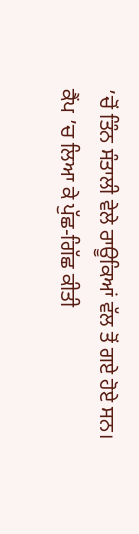’ਚੋਂ ਤਿੰਨ ਸੰਤਾਲੀ ਵੇਲੇ ਰਾਊਕਿਆਂ ਵੱਲ ਤੋਂ ਗਏ ਹੋਏ ਸਨ। ਕੈਂਪ ’ਚ ਲਿਆ ਕੇ ਪੁੱਛ-ਗਿੱਛ ਕੀਤੀ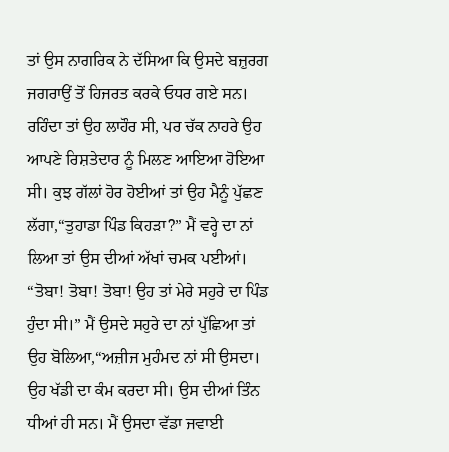ਤਾਂ ਉਸ ਨਾਗਰਿਕ ਨੇ ਦੱਸਿਆ ਕਿ ਉਸਦੇ ਬਜ਼ੁਰਗ ਜਗਰਾਉਂ ਤੋਂ ਹਿਜਰਤ ਕਰਕੇ ਓਧਰ ਗਏ ਸਨ। ਰਹਿੰਦਾ ਤਾਂ ਉਹ ਲਾਹੌਰ ਸੀ, ਪਰ ਚੱਕ ਨਾਹਰੇ ਉਹ ਆਪਣੇ ਰਿਸ਼ਤੇਦਾਰ ਨੂੰ ਮਿਲਣ ਆਇਆ ਹੋਇਆ ਸੀ। ਕੁਝ ਗੱਲਾਂ ਹੋਰ ਹੋਈਆਂ ਤਾਂ ਉਹ ਮੈਨੂੰ ਪੁੱਛਣ ਲੱਗਾ,“ਤੁਹਾਡਾ ਪਿੰਡ ਕਿਹੜਾ?” ਮੈਂ ਵਰ੍ਹੇ ਦਾ ਨਾਂ ਲਿਆ ਤਾਂ ਉਸ ਦੀਆਂ ਅੱਖਾਂ ਚਮਕ ਪਈਆਂ। “ਤੋਬਾ! ਤੋਬਾ! ਤੋਬਾ! ਉਹ ਤਾਂ ਮੇਰੇ ਸਹੁਰੇ ਦਾ ਪਿੰਡ ਹੁੰਦਾ ਸੀ।” ਮੈਂ ਉਸਦੇ ਸਹੁਰੇ ਦਾ ਨਾਂ ਪੁੱਛਿਆ ਤਾਂ ਉਹ ਬੋਲਿਆ,“ਅਜ਼ੀਜ ਮੁਹੰਮਦ ਨਾਂ ਸੀ ਉਸਦਾ। ਉਹ ਖੱਡੀ ਦਾ ਕੰਮ ਕਰਦਾ ਸੀ। ਉਸ ਦੀਆਂ ਤਿੰਨ ਧੀਆਂ ਹੀ ਸਨ। ਮੈਂ ਉਸਦਾ ਵੱਡਾ ਜਵਾਈ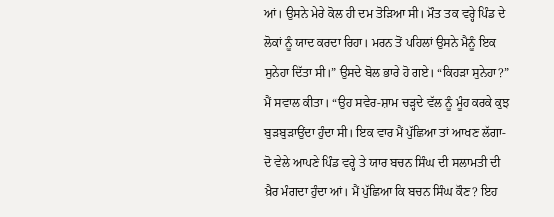ਆਂ। ਉਸਨੇ ਮੇਰੇ ਕੋਲ ਹੀ ਦਮ ਤੋੜਿਆ ਸੀ। ਮੌਤ ਤਕ ਵਰ੍ਹੇ ਪਿੰਡ ਦੇ ਲੋਕਾਂ ਨੂੰ ਯਾਦ ਕਰਦਾ ਰਿਹਾ। ਮਰਨ ਤੋਂ ਪਹਿਲਾਂ ਉਸਨੇ ਮੈਨੂੰ ਇਕ ਸੁਨੇਹਾ ਦਿੱਤਾ ਸੀ।” ਉਸਦੇ ਬੋਲ ਭਾਰੇ ਹੋ ਗਏ। “ਕਿਹੜਾ ਸੁਨੇਹਾ?” ਮੈਂ ਸਵਾਲ ਕੀਤਾ। “ਉਹ ਸਵੇਰ-ਸ਼ਾਮ ਚੜ੍ਹਦੇ ਵੱਲ ਨੂੰ ਮੂੰਹ ਕਰਕੇ ਕੁਝ ਬੁੜਬੁੜਾਉਂਦਾ ਹੁੰਦਾ ਸੀ। ਇਕ ਵਾਰ ਮੈਂ ਪੁੱਛਿਆ ਤਾਂ ਆਖਣ ਲੱਗਾ- ਦੋ ਵੇਲੇ ਆਪਣੇ ਪਿੰਡ ਵਰ੍ਹੇ ਤੇ ਯਾਰ ਬਚਨ ਸਿੰਘ ਦੀ ਸਲਾਮਤੀ ਦੀ ਖ਼ੈਰ ਮੰਗਦਾ ਹੁੰਦਾ ਆਂ। ਮੈਂ ਪੁੱਛਿਆ ਕਿ ਬਚਨ ਸਿੰਘ ਕੌਣ? ਇਹ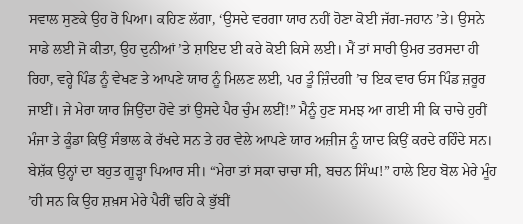ਸਵਾਲ ਸੁਣਕੇ ਉਹ ਰੋ ਪਿਆ। ਕਹਿਣ ਲੱਗਾ, ‘ਉਸਦੇ ਵਰਗਾ ਯਾਰ ਨਹੀਂ ਹੋਣਾ ਕੋਈ ਜੱਗ-ਜਹਾਨ ’ਤੇ। ਉਸਨੇ ਸਾਡੇ ਲਈ ਜੋ ਕੀਤਾ, ਉਹ ਦੁਨੀਆਂ ’ਤੇ ਸ਼ਾਇਦ ਈ ਕਰੇ ਕੋਈ ਕਿਸੇ ਲਈ। ਮੈਂ ਤਾਂ ਸਾਰੀ ਉਮਰ ਤਰਸਦਾ ਹੀ ਰਿਹਾ, ਵਰ੍ਹੇ ਪਿੰਡ ਨੂੰ ਵੇਖਣ ਤੇ ਆਪਣੇ ਯਾਰ ਨੂੰ ਮਿਲਣ ਲਈ, ਪਰ ਤੂੰ ਜ਼ਿੰਦਗੀ ’ਚ ਇਕ ਵਾਰ ਓਸ ਪਿੰਡ ਜ਼ਰੂਰ ਜਾਈਂ। ਜੇ ਮੇਰਾ ਯਾਰ ਜਿਉਂਦਾ ਹੋਵੇ ਤਾਂ ਉਸਦੇ ਪੈਰ ਚੁੰਮ ਲਈਂ!” ਮੈਨੂੰ ਹੁਣ ਸਮਝ ਆ ਗਈ ਸੀ ਕਿ ਚਾਚੇ ਹੁਰੀਂ ਮੰਜਾ ਤੇ ਕੂੰਡਾ ਕਿਉਂ ਸੰਭਾਲ ਕੇ ਰੱਖਦੇ ਸਨ ਤੇ ਹਰ ਵੇਲੇ ਆਪਣੇ ਯਾਰ ਅਜ਼ੀਜ ਨੂੰ ਯਾਦ ਕਿਉਂ ਕਰਦੇ ਰਹਿੰਦੇ ਸਨ। ਬੇਸ਼ੱਕ ਉਨ੍ਹਾਂ ਦਾ ਬਹੁਤ ਗੂੜ੍ਹਾ ਪਿਆਰ ਸੀ। “ਮੇਰਾ ਤਾਂ ਸਕਾ ਚਾਚਾ ਸੀ, ਬਚਨ ਸਿੰਘ!” ਹਾਲੇ ਇਹ ਬੋਲ ਮੇਰੇ ਮੂੰਹ ’ਹੀ ਸਨ ਕਿ ਉਹ ਸ਼ਖ਼ਸ ਮੇਰੇ ਪੈਰੀਂ ਢਹਿ ਕੇ ਭੁੱਬੀਂ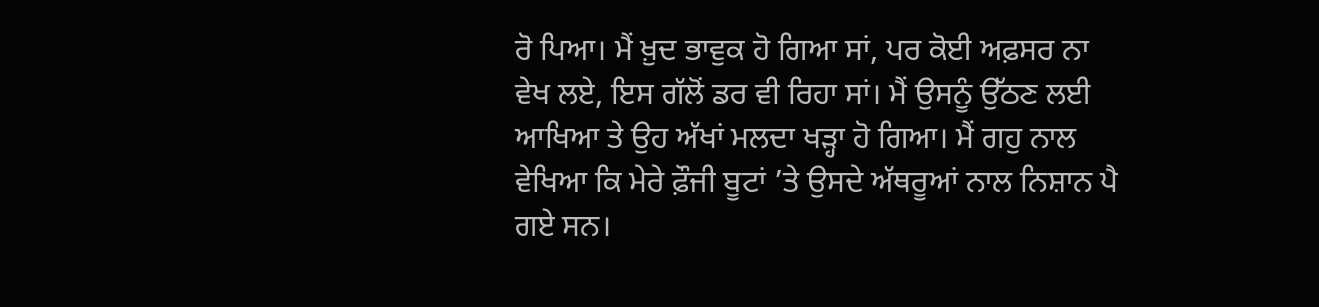ਰੋ ਪਿਆ। ਮੈਂ ਖ਼ੁਦ ਭਾਵੁਕ ਹੋ ਗਿਆ ਸਾਂ, ਪਰ ਕੋਈ ਅਫ਼ਸਰ ਨਾ ਵੇਖ ਲਏ, ਇਸ ਗੱਲੋਂ ਡਰ ਵੀ ਰਿਹਾ ਸਾਂ। ਮੈਂ ਉਸਨੂੰ ਉੱਠਣ ਲਈ ਆਖਿਆ ਤੇ ਉਹ ਅੱਖਾਂ ਮਲਦਾ ਖੜ੍ਹਾ ਹੋ ਗਿਆ। ਮੈਂ ਗਹੁ ਨਾਲ ਵੇਖਿਆ ਕਿ ਮੇਰੇ ਫ਼ੌਜੀ ਬੂਟਾਂ ’ਤੇ ਉਸਦੇ ਅੱਥਰੂਆਂ ਨਾਲ ਨਿਸ਼ਾਨ ਪੈ ਗਏ ਸਨ।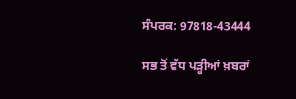ਸੰਪਰਕ: 97818-43444

ਸਭ ਤੋਂ ਵੱਧ ਪੜ੍ਹੀਆਂ ਖ਼ਬਰਾਂ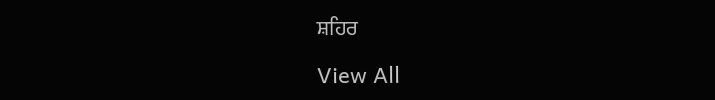ਸ਼ਹਿਰ

View All